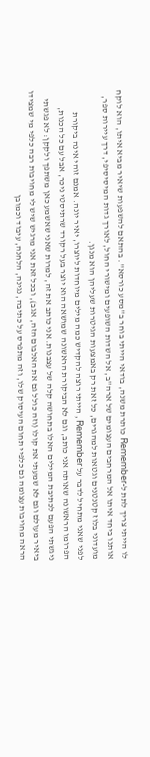לו הייתי צריך לתת ל-Remember כותרת משנה, בודאי הייתי בוחר ב''מסע כורסא''. בהתאם להשפעות שיאיר מביא איתו, הוא לוקח אותנו ביחד איתו אל המרחבים העצומים של ארה''ב, אל השדות השופעים ומישורי החול, לאורך גדות המיסיסיפי, דרך עיירות ספר, מועדוני בלוז קטנטנים וגטאות למהגרים, כל זאת רק באמצעות הגיטרות שעליהן הוא מנגן.
לפני שאני מתחיל לדבר על Remember , הייתי רוצה להקדיש כמה מילים מיוחדות ליוצרו, יאיר יונה. אמנם זוהי אינה ביקורת הפרומו הראשונה שאותה אני כותב, וגם לא הביקורת הראשונה שמושאה הוא יוצר בעל רקורד שרתיסטי ניכר, אבל עם כל הכנות, ניגשתי הפעם לכתיבת המילים האלו בתחושה קלה של עצבנות. אני כותב את זה, למרות שאני שאשמע כאן משתפך ולקקן: לא פגשתי ביאיר מעולם וגם לא שמעתי את קולו (וזה כולל גם את האלבום הזה, אגב), ובכל זאת אני מרגיש שיש לי מחויבות רבה כלפי מי שמצידו הראה מחויבות עצומה גם כלפיי תחום העיסוק שלו, וזה מתפרס על כתיבה, נגינה, הלחנה, עיבוד וכמובן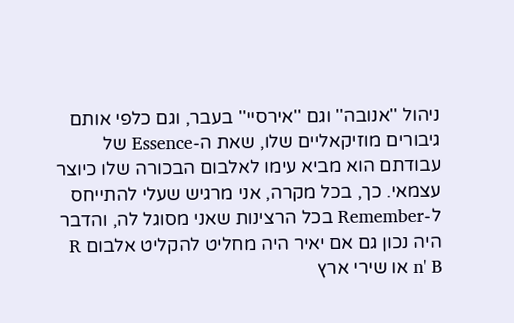ניהול ''אנובה'' וגם ''אירסיי'' בעבר, וגם כלפי אותם גיבורים מוזיקאליים שלו, שאת ה-Essence של עבודתם הוא מביא עימו לאלבום הבכורה שלו כיוצר עצמאי. כך, בכל מקרה, אני מרגיש שעלי להתייחס ל-Remember בכל הרצינות שאני מסוגל לה, והדבר היה נכון גם אם יאיר היה מחליט להקליט אלבום R n' B או שירי ארץ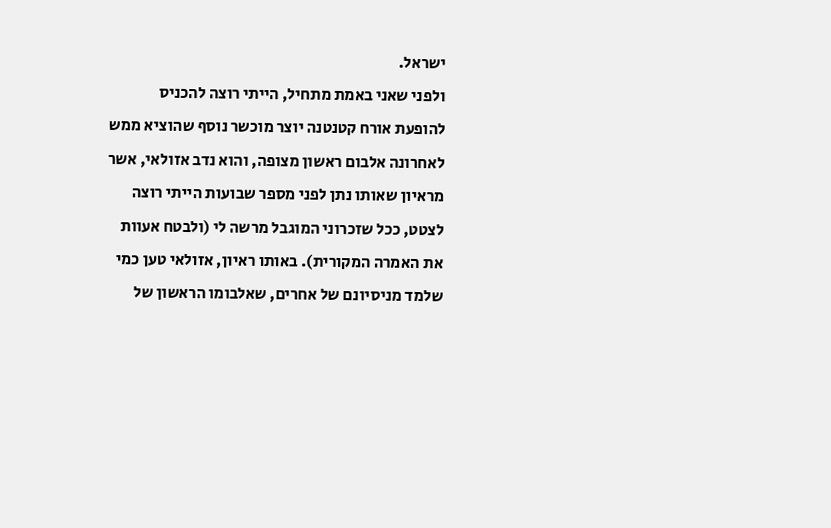ישראל.
ולפני שאני באמת מתחיל, הייתי רוצה להכניס להופעת אורח קטנטנה יוצר מוכשר נוסף שהוציא ממש לאחרונה אלבום ראשון מצופה, והוא נדב אזולאי, אשר מראיון שאותו נתן לפני מספר שבועות הייתי רוצה לצטט, ככל שזכרוני המוגבל מרשה לי (ולבטח אעוות את האמרה המקורית). באותו ראיון, אזולאי טען כמי שלמד מניסיונם של אחרים, שאלבומו הראשון של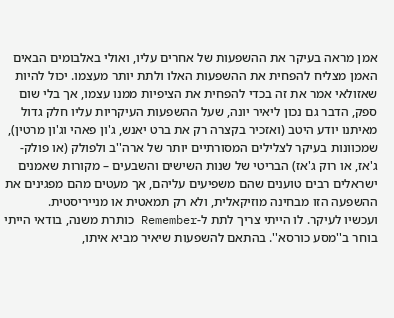אמן מראה בעיקר את ההשפעות של אחרים עליו, ואולי באלבומים הבאים האמן מצליח להפחית את ההשפעות האלו ולתת יותר מעצמו. יכול להיות שאזולאי אמר את זה בכדי להפחית את הציפיות ממנו עצמו, אך בלי שום ספק, הדבר גם נכון ליאיר יונה, שעל ההשפעות העיקריות עליו חלק גדול מאיתנו יודע היטב (ואזכיר בקצרה רק את ברט יאנש, ג'ון פאהי וג'ון מרטין), שמכוונות בעיקר לצלילים המסורתיים יותר של ארה''ב ולפולק (או פולק-ג'אז, או רוק ג'אז) הבריטי של שנות השישים והשבעים – מקורות שאמנים ישראלים רבים טוענים שהם משפיעים עליהם, אך מעטים מהם מפגינים את ההשפעה הזו מבחינה מוזיקאלית, ולא רק תמאטית או מנייריסטית.
ועכשיו לעיקר. לו הייתי צריך לתת ל-Remember כותרת משנה, בודאי הייתי בוחר ב''מסע כורסא''. בהתאם להשפעות שיאיר מביא איתו,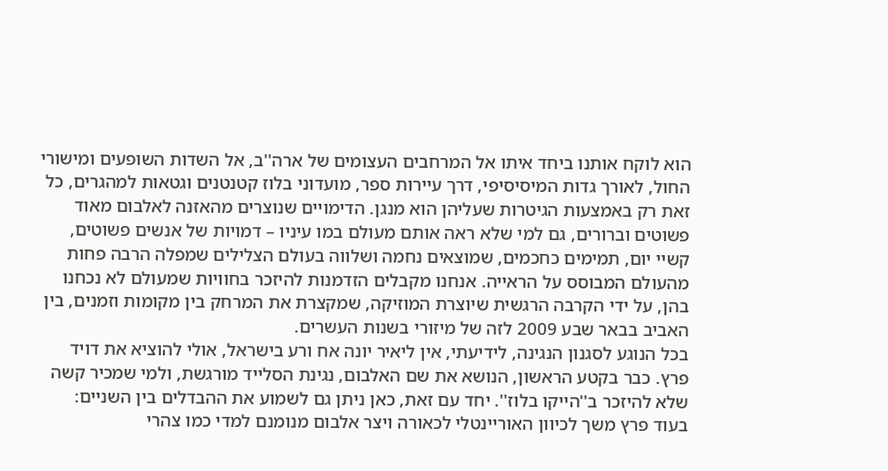הוא לוקח אותנו ביחד איתו אל המרחבים העצומים של ארה''ב, אל השדות השופעים ומישורי החול, לאורך גדות המיסיסיפי, דרך עיירות ספר, מועדוני בלוז קטנטנים וגטאות למהגרים, כל זאת רק באמצעות הגיטרות שעליהן הוא מנגן. הדימויים שנוצרים מהאזנה לאלבום מאוד פשוטים וברורים, גם למי שלא ראה אותם מעולם במו עיניו – דמויות של אנשים פשוטים, קשיי יום, תמימים כחכמים, שמוצאים נחמה ושלווה בעולם הצלילים שמפלה הרבה פחות מהעולם המבוסס על הראייה. אנחנו מקבלים הזדמנות להיזכר בחוויות שמעולם לא נכחנו בהן, על ידי הקרבה הרגשית שיוצרת המוזיקה, שמקצרת את המרחק בין מקומות וזמנים, בין האביב בבאר שבע 2009 לזה של מיזורי בשנות העשרים.
בכל הנוגע לסגנון הנגינה, לידיעתי, אין ליאיר יונה אח ורע בישראל, אולי להוציא את דויד פרץ. כבר בקטע הראשון, הנושא את שם האלבום, נגינת הסלייד מורגשת, ולמי שמכיר קשה שלא להיזכר ב''הייקו בלוז''. יחד עם זאת, כאן ניתן גם לשמוע את ההבדלים בין השניים: בעוד פרץ משך לכיוון האוריינטלי לכאורה ויצר אלבום מנומנם למדי כמו צהרי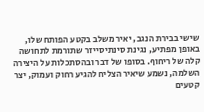שישי בבירת הנגב, יאיר משלב בקטע הפותח שלו, באופן מפתיע, נגינת סינתיסייזר שתורמת לתחושה קלה של ריחוף. בסופו של דבר ובהסתכלות על היצירה השלמה, נשמע שיאיר הצליח להגיע רחוק ועמוק, יצר קטעים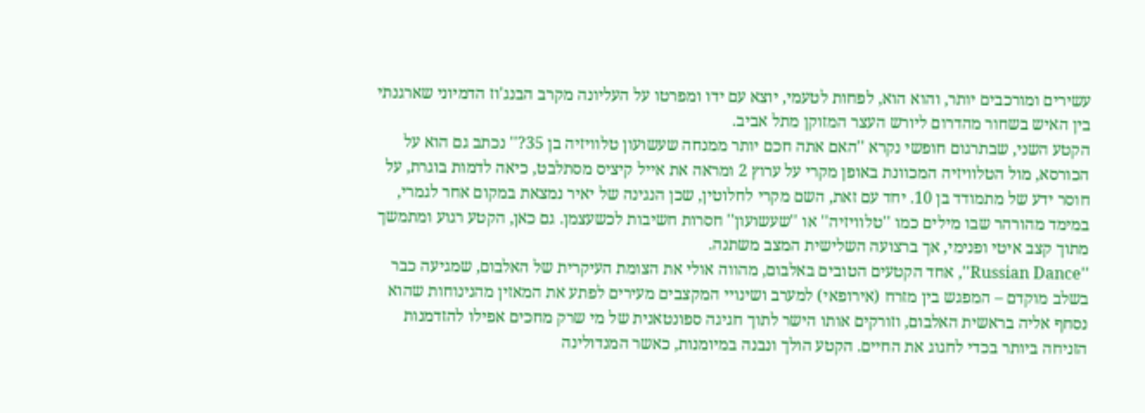עשירים ומורכבים יותר, והוא הוא, לפחות לטעמי, יוצא עם ידו ומפרטו על העליונה מקרב הבנג'וז הדמיוני שארגנתי בין האיש בשחור מהדרום ליורש העצר המזוקן מתל אביב.
הקטע השני, שבתרגום חופשי נקרא ''האם אתה חכם יותר ממנחה שעשועון טלוויזיה בן 35?'' נכתב גם הוא על הכורסא, מול הטלוויזיה המכוונת באופן מקרי על ערוץ 2 ומראה את אייל קיציס מסתלבט, כיאה לדמות בוגרת, על חוסר ידע של מתמודד בן 10. יחד עם זאת, השם מקרי לחלוטין, שכן הנגינה של יאיר נמצאת במקום אחר לגמרי, במימד מהורהר שבו מילים כמו ''טלוויזיה'' או ''שעשועון'' חסרות חשיבות לכשעצמן. גם כאן, הקטע רגוע ומתמשך מתוך קצב איטי ופנימי, אך ברצועה השלישית המצב משתנה.
''Russian Dance'', אחד הקטעים הטובים באלבום, מהווה אולי את הצומת העיקרית של האלבום, שמגיעה כבר בשלב מוקדם – המפגש בין מזרח (אירופאי) למערב ושינויי המקצבים מעירים לפתע את המאזין מהנינוחות שהוא נסחף אליה בראשית האלבום, וזורקים אותו הישר לתוך חגיגה ספונטאנית של מי שרק מחכים אפילו להזדמנות הזניחה ביותר בכדי לחגוג את החיים. הקטע הולך ונבנה במיומנות, כאשר המנדולינה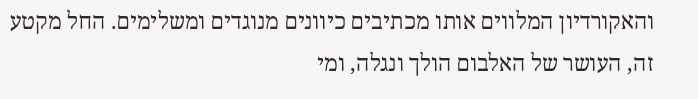והאקורדיון המלווים אותו מכתיבים כיוונים מנוגדים ומשלימים. החל מקטע זה, העושר של האלבום הולך ונגלה, ומי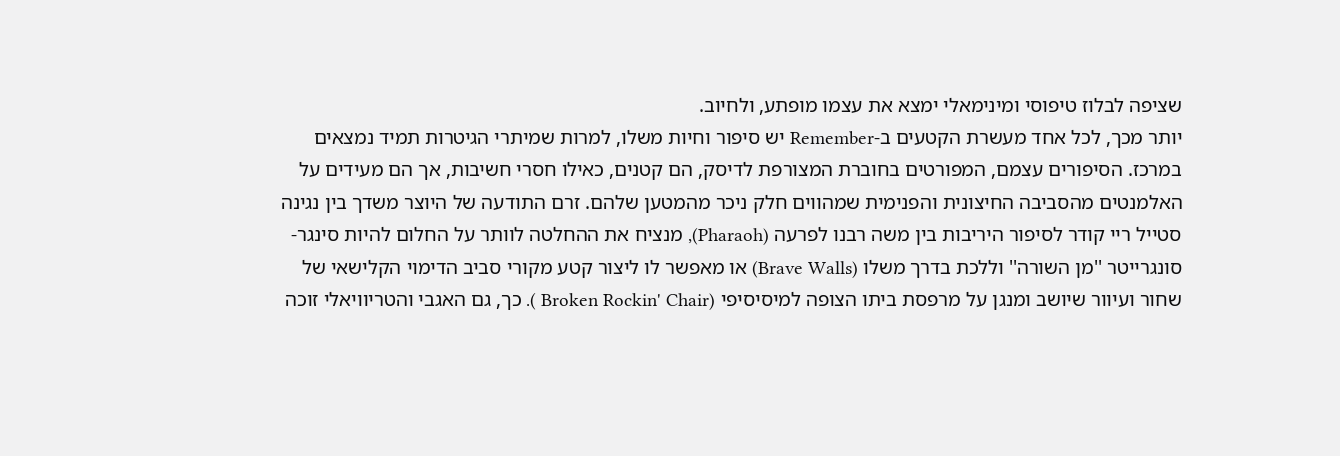שציפה לבלוז טיפוסי ומינימאלי ימצא את עצמו מופתע, ולחיוב.
יותר מכך, לכל אחד מעשרת הקטעים ב-Remember יש סיפור וחיות משלו, למרות שמיתרי הגיטרות תמיד נמצאים במרכז. הסיפורים עצמם, המפורטים בחוברת המצורפת לדיסק, הם קטנים, כאילו חסרי חשיבות, אך הם מעידים על האלמנטים מהסביבה החיצונית והפנימית שמהווים חלק ניכר מהמטען שלהם. זרם התודעה של היוצר משדך בין נגינה סטייל ריי קודר לסיפור היריבות בין משה רבנו לפרעה (Pharaoh), מנציח את ההחלטה לוותר על החלום להיות סינגר-סונגרייטר ''מן השורה'' וללכת בדרך משלו (Brave Walls) או מאפשר לו ליצור קטע מקורי סביב הדימוי הקלישאי של שחור ועיוור שיושב ומנגן על מרפסת ביתו הצופה למיסיסיפי (Broken Rockin' Chair ). כך, גם האגבי והטריוויאלי זוכה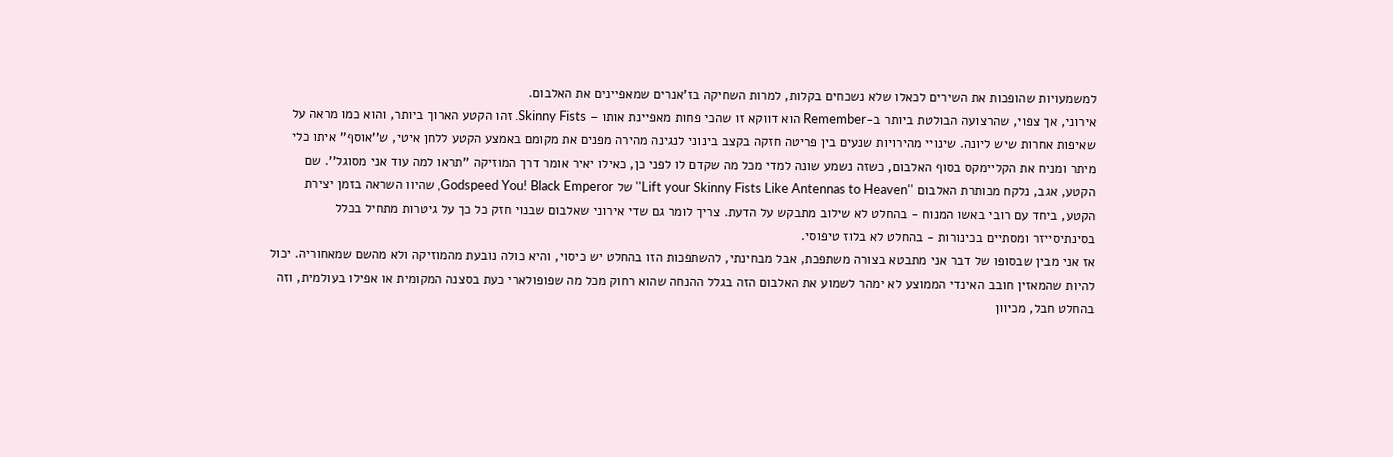למשמעויות שהופכות את השירים לכאלו שלא נשכחים בקלות, למרות השחיקה בז'אנרים שמאפיינים את האלבום.
אירוני, אך צפוי, שהרצועה הבולטת ביותר ב-Remember הוא דווקא זו שהכי פחות מאפיינת אותו – Skinny Fists. זהו הקטע הארוך ביותר, והוא כמו מראה על שאיפות אחרות שיש ליונה. שינויי מהירויות שנעים בין פריטה חזקה בקצב בינוני לנגינה מהירה מפנים את מקומם באמצע הקטע ללחן איטי, ש''אוסף'' איתו כלי מיתר ומניח את הקליימקס בסוף האלבום, כשזה נשמע שונה למדי מכל מה שקדם לו לפני כן, כאילו יאיר אומר דרך המוזיקה ''תראו למה עוד אני מסוגל''. שם הקטע, אגב, נלקח מכותרת האלבום ''Lift your Skinny Fists Like Antennas to Heaven'' של Godspeed You! Black Emperor, שהיוו השראה בזמן יצירת הקטע, ביחד עם רובי באשו המנוח - בהחלט לא שילוב מתבקש על הדעת. צריך לומר גם שדי אירוני שאלבום שבנוי חזק כל כך על גיטרות מתחיל בכלל בסינתיסייזר ומסתיים בכינורות - בהחלט לא בלוז טיפוסי.
אז אני מבין שבסופו של דבר אני מתבטא בצורה משתפכת, אבל מבחינתי, להשתפכות הזו בהחלט יש כיסוי, והיא כולה נובעת מהמוזיקה ולא מהשם שמאחוריה. יכול להיות שהמאזין חובב האינדי הממוצע לא ימהר לשמוע את האלבום הזה בגלל ההנחה שהוא רחוק מכל מה שפופולארי כעת בסצנה המקומית או אפילו בעולמית, וזה בהחלט חבל, מכיוון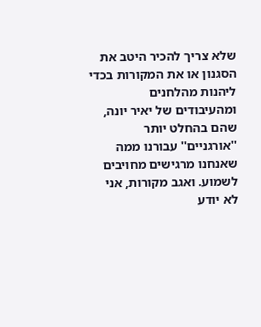שלא צריך להכיר היטב את הסגנון או את המקורות בכדי ליהנות מהלחנים ומהעיבודים של יאיר יונה, שהם בהחלט יותר ''אורגניים'' עבורנו ממה שאנחנו מרגישים מחויבים לשמוע. ואגב מקורות, אני לא יודע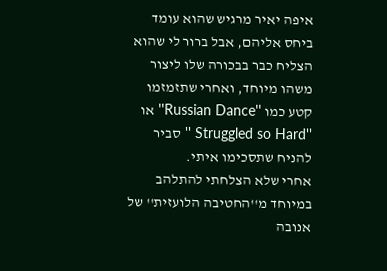איפה יאיר מרגיש שהוא עומד ביחס אליהם, אבל ברור לי שהוא הצליח כבר בבכורה שלו ליצור משהו מיוחד, ואחרי שתזמזמו קטע כמו ''Russian Dance'' או ''Struggled so Hard '' סביר להניח שתסכימו איתי.
אחרי שלא הצלחתי להתלהב במיוחד מ''החטיבה הלועזית'' של אנובה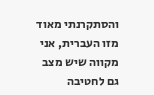והסתקרנתי מאוד מזו העברית, אני מקווה שיש מצב גם לחטיבה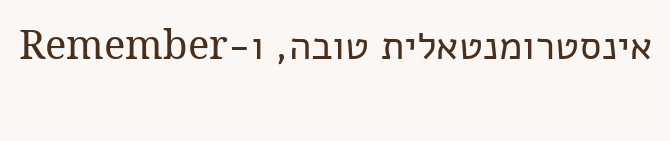אינסטרומנטאלית טובה, ו-Remember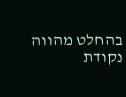בהחלט מהווה נקודת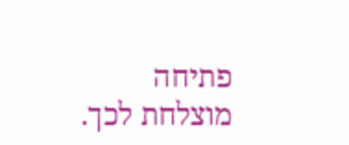פתיחה מוצלחת לכך.